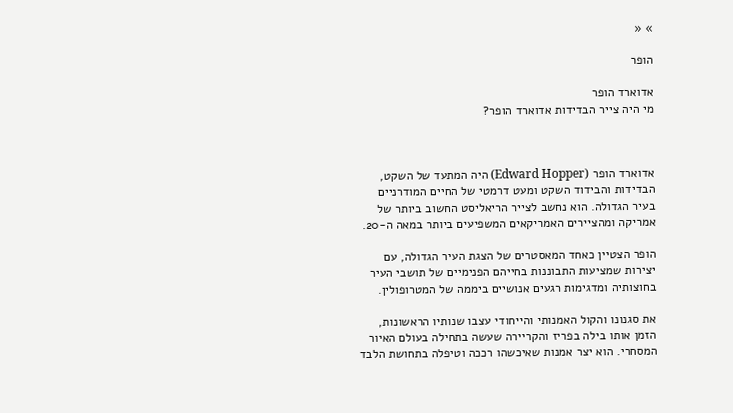» «

הופר

אדוארד הופר
מי היה צייר הבדידות אדוארד הופר?



אדוארד הופר (Edward Hopper) היה המתעד של השקט, הבדידות והבידוד השקט ומעט דרמטי של החיים המודרניים בעיר הגדולה. הוא נחשב לצייר הריאליסט החשוב ביותר של אמריקה ומהציירים האמריקאים המשפיעים ביותר במאה ה-20.

הופר הצטיין כאחד המאסטרים של הצגת העיר הגדולה, עם יצירות שמציעות התבוננות בחייהם הפנימיים של תושבי העיר בחוצותיה ומדגימות רגעים אנושיים ביממה של המטרופולין.

את סגנונו והקול האמנותי והייחודי עצבו שנותיו הראשונות, הזמן אותו בילה בפריז והקריירה שעשה בתחילה בעולם האיור המסחרי. הוא יצר אמנות שאיכשהו רככה וטיפלה בתחושת הלבד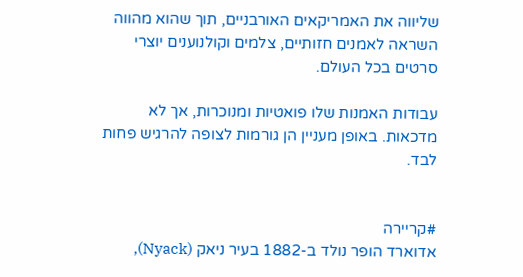שליווה את האמריקאים האורבניים, תוך שהוא מהווה השראה לאמנים חזותיים, צלמים וקולנוענים יוצרי סרטים בכל העולם.

עבודות האמנות שלו פואטיות ומנוכרות, אך לא מדכאות. באופן מעניין הן גורמות לצופה להרגיש פחות לבד.


#קריירה
אדוארד הופר נולד ב-1882 בעיר ניאק (Nyack),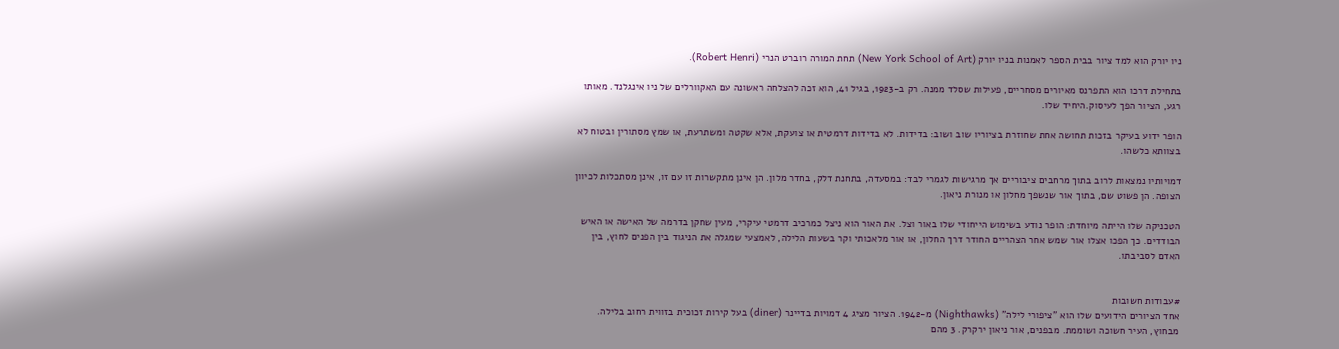ניו יורק הוא למד ציור בבית הספר לאמנות בניו יורק (New York School of Art) תחת המורה רוברט הנרי (Robert Henri).

בתחילת דרכו הוא התפרנס מאיורים מסחריים, פעילות שסלד ממנה. רק ב-1923, בגיל 41, הוא זכה להצלחה ראשונה עם האקוורלים של ניו אינגלנד. מאותו רגע, הציור הפך לעיסוק.היחיד שלו.

הופר ידוע בעיקר בזכות תחושה אחת שחוזרת בציוריו שוב ושוב: בדידות. לא בדידות דרמטית או צועקת, אלא שקטה ומשתרעת, או שמץ מסתורין ובטוח לא בצוותא כלשהו.

דמויותיו נמצאות לרוב בתוך מרחבים ציבוריים אך מרגישות לגמרי לבד: במסעדה, בתחנת דלק, בחדר מלון. הן אינן מתקשרות זו עם זו, אינן מסתכלות לכיוון הצופה. הן פשוט שם, בתוך אור שנשפך מחלון או מנורת ניאון.

הטכניקה שלו הייתה מיוחדת: הופר נודע בשימוש הייחודי שלו באור וצל. את האור הוא ניצל כמרכיב דרמטי עיקרי, מעין שחקן בדרמה של האישה או האיש הבודדים. כך הפכו אצלו אור שמש אחר הצהריים החודר דרך החלון, או אור מלאכותי וקר בשעות הלילה, לאמצעי שמגלה את הניגוד בין הפנים לחוץ, בין האדם לסביבתו.


#עבודות חשובות
אחד הציורים הידועים שלו הוא "ציפורי לילה" (Nighthawks) מ-1942. הציור מציג 4 דמויות בדיינר (diner) בעל קירות זכוכית בזווית רחוב בלילה. מבחוץ, העיר חשוכה ושוממת. מבפנים, אור ניאון ירקרק. 3 מהם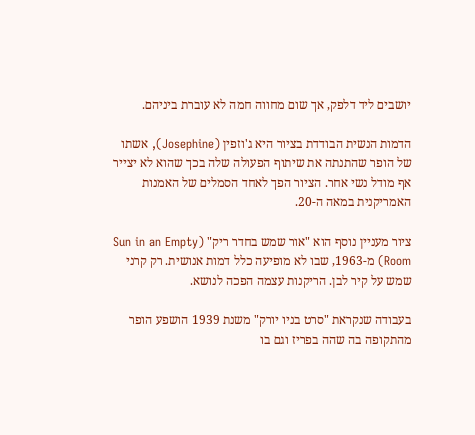יושבים ליד דלפק, אך שום מחווה חמה לא עוברת ביניהם.

הדמות הנשית הבודדת בציור היא ג'וזפין (Josephine), אשתו של הופר שהתנתה את שיתוף הפעולה שלה בכך שהוא לא יצייר אף מודל נשי אחר. הציור הפך לאחד הסמלים של האמנות האמריקנית במאה ה-20.

ציור מעניין נוסף הוא "אור שמש בחדר ריק" (Sun in an Empty Room) מ-1963, שבו לא מופיעה כלל דמות אנושית. רק קרני שמש על קיר לבן. הריקנות עצמה הפכה לנושא.

בעבודה שנקראת "סרט בניו יורק" משנת 1939 הושפע הופר מהתקופה בה שהה בפריז וגם בו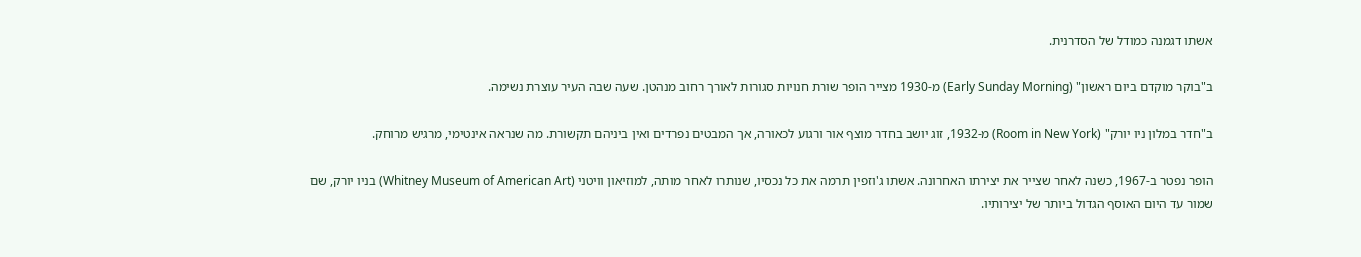אשתו דגמנה כמודל של הסדרנית.

ב"בוקר מוקדם ביום ראשון" (Early Sunday Morning) מ-1930 מצייר הופר שורת חנויות סגורות לאורך רחוב מנהטן. שעה שבה העיר עוצרת נשימה.

ב"חדר במלון ניו יורק" (Room in New York) מ-1932, זוג יושב בחדר מוצף אור ורגוע לכאורה, אך המבטים נפרדים ואין ביניהם תקשורת. מה שנראה אינטימי, מרגיש מרוחק.

הופר נפטר ב-1967, כשנה לאחר שצייר את יצירתו האחרונה. אשתו ג'וזפין תרמה את כל נכסיו, שנותרו לאחר מותה, למוזיאון וויטני (Whitney Museum of American Art) בניו יורק, שם שמור עד היום האוסף הגדול ביותר של יצירותיו.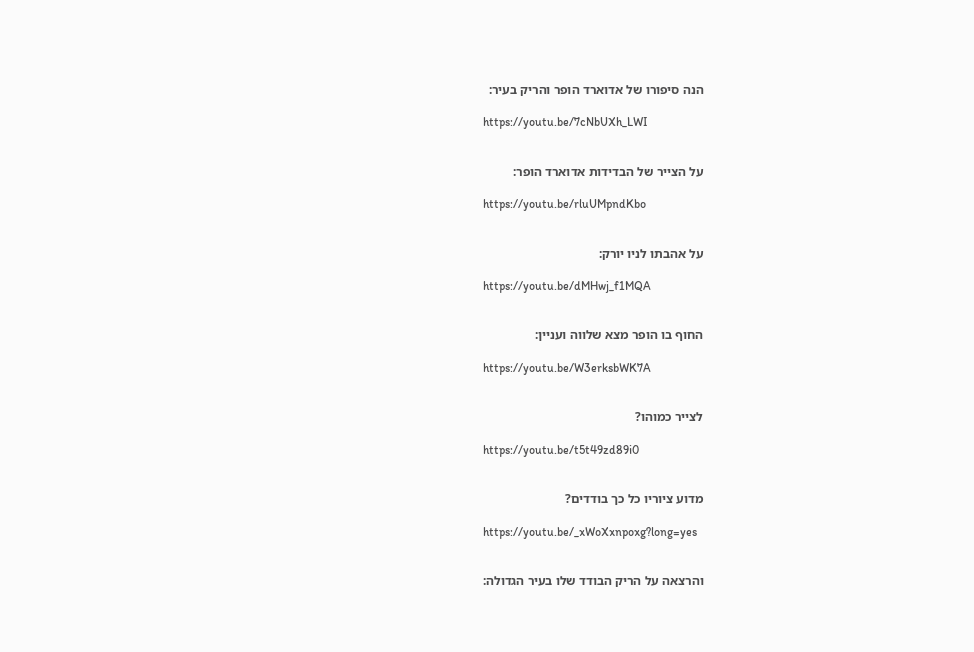הנה סיפורו של אדוארד הופר והריק בעיר:

https://youtu.be/7cNbUXh_LWI


על הצייר של הבדידות אדוארד הופר:

https://youtu.be/rluUMpndKbo


על אהבתו לניו יורק:

https://youtu.be/dMHwj_f1MQA


החוף בו הופר מצא שלווה ועניין:

https://youtu.be/W3erksbWK7A


לצייר כמוהו?

https://youtu.be/t5t49zd89i0


מדוע ציוריו כל כך בודדים?

https://youtu.be/_xWoXxnpoxg?long=yes


והרצאה על הריק הבודד שלו בעיר הגדולה: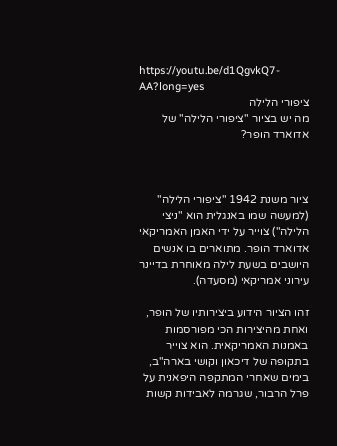https://youtu.be/d1QgvkQ7-AA?long=yes
ציפורי הלילה
מה יש בציור "ציפורי הלילה" של אדוארד הופר?



ציור משנת 1942 "ציפורי הלילה" (למעשה שמו באנגלית הוא "ניצי הלילה") צוייר על ידי האמן האמריקאי אדוארד הופר. מתוארים בו אנשים היושבים בשעת לילה מאוחרת בדיינר עירוני אמריקאי (מסעדה).

זהו הציור הידוע ביצירותיו של הופר, ואחת מהיצירות הכי מפורסמות באמנות האמריקאית. הוא צוייר בתקופה של דיכאון וקושי בארה"ב, בימים שאחרי המתקפה היפאנית על פרל הרבור, שגרמה לאבידות קשות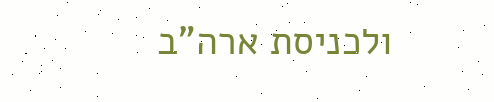ולכניסת ארה"ב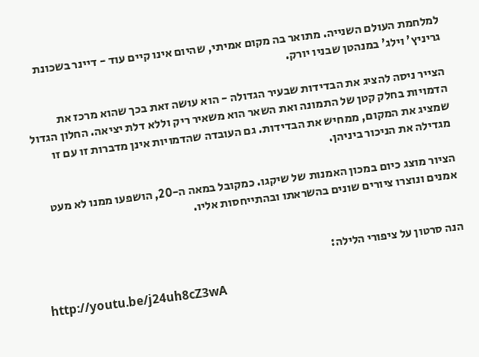למלחמת העולם השנייה. מתואר בה מקום אמיתי, שהיום אינו קיים עוד - דיינר בשכונת גריניץ' וילג' במנהטן שבניו יורק.

הצייר ניסה להציג את הבדידות שבעיר הגדולה - הוא עושה זאת בכך שהוא מרכז את הדמויות בחלק קטן של התמונה ואת השאר הוא משאיר ריק וללא דלת יציאה. החלון הגדול שמציג את המקום, ממחיש את הבדידות. גם העובדה שהדמויות אינן מדברות זו עם זו מגדילה את הניכור ביניהן.

הציור מוצג כיום במכון האמנות של שיקגו. כמקובל במאה ה-20, הושפעו ממנו לא מעט אמנים ונוצרו ציורים שונים בהשראתו ובהתייחסות אליו.


הנה סרטון על ציפורי הלילה:

http://youtu.be/j24uh8cZ3wA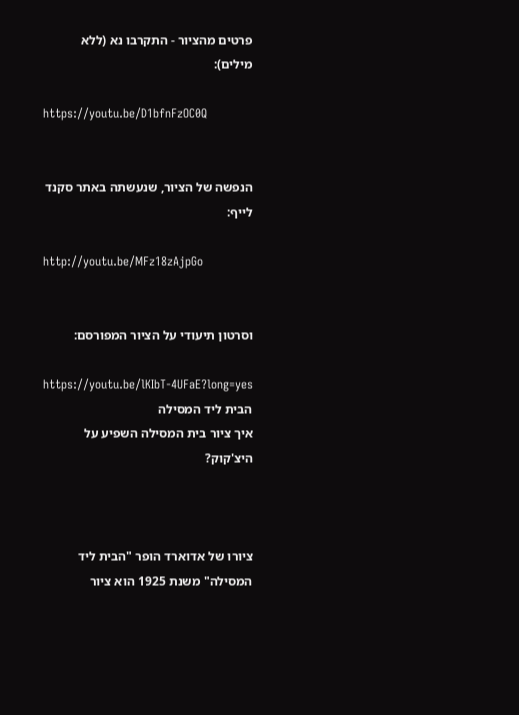פרטים מהציור - התקרבו נא (ללא מילים):

https://youtu.be/D1bfnFzOC0Q


הנפשה של הציור, שנעשתה באתר סקנד לייף:

http://youtu.be/MFz18zAjpGo


וסרטון תיעודי על הציור המפורסם:

https://youtu.be/lKIbT-4UFaE?long=yes
הבית ליד המסילה
איך ציור בית המסילה השפיע על היצ'קוק?



ציורו של אדוארד הופר "הבית ליד המסילה" משנת 1925 הוא ציור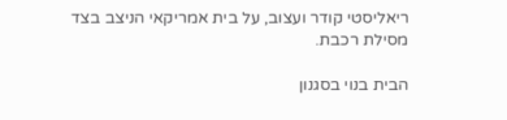ריאליסטי קודר ועצוב, על בית אמריקאי הניצב בצד מסילת רכבת.

הבית בנוי בסגנון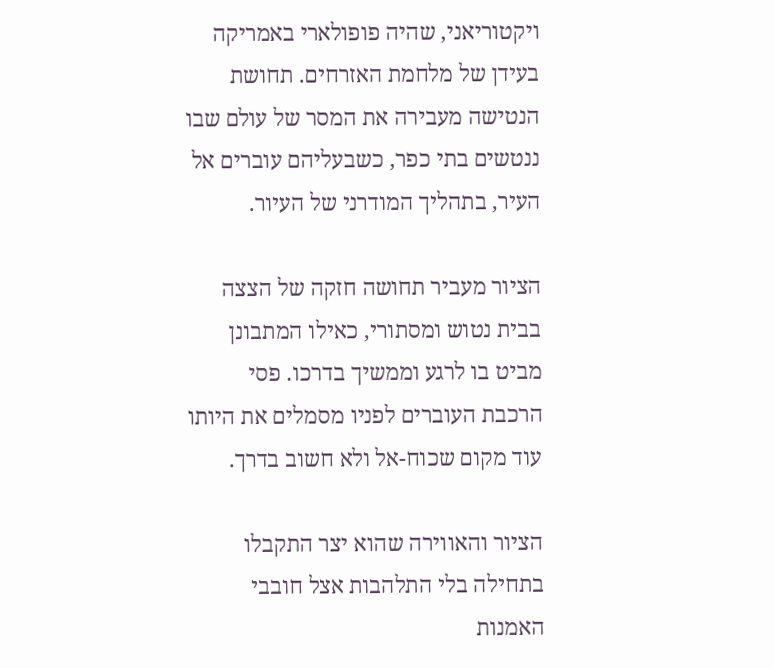ויקטוריאני, שהיה פופולארי באמריקה בעידן של מלחמת האזרחים. תחושת הנטישה מעבירה את המסר של עולם שבו ננטשים בתי כפר, כשבעליהם עוברים אל העיר, בתהליך המודרני של העיור.

הציור מעביר תחושה חזקה של הצצה בבית נטוש ומסתורי, כאילו המתבונן מביט בו לרגע וממשיך בדרכו. פסי הרכבת העוברים לפניו מסמלים את היותו עוד מקום שכוח-אל ולא חשוב בדרך.

הציור והאווירה שהוא יצר התקבלו בתחילה בלי התלהבות אצל חובבי האמנות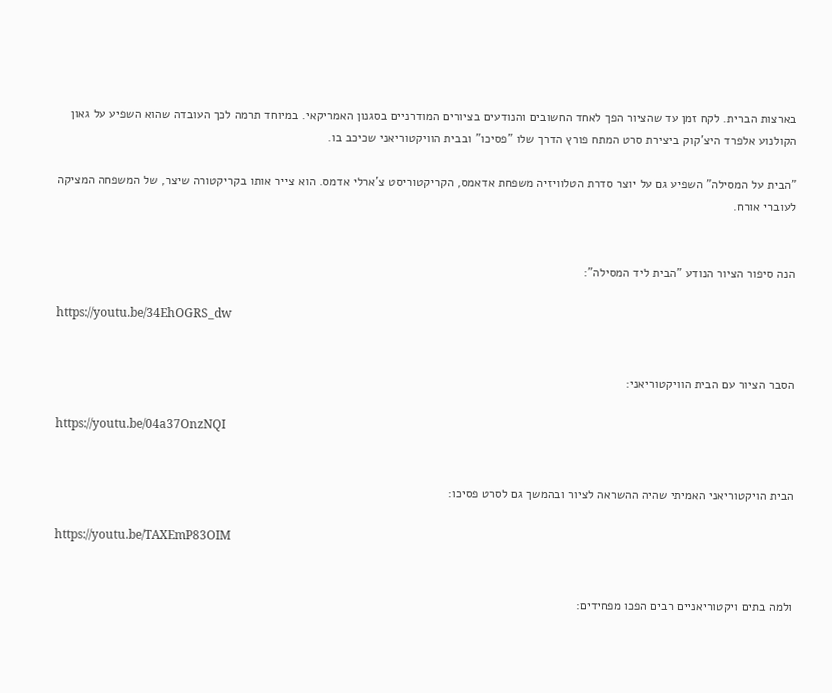בארצות הברית. לקח זמן עד שהציור הפך לאחד החשובים והנודעים בציורים המודרניים בסגנון האמריקאי. במיוחד תרמה לכך העובדה שהוא השפיע על גאון הקולנוע אלפרד היצ'קוק ביצירת סרט המתח פורץ הדרך שלו "פסיכו" ובבית הוויקטוריאני שכיכב בו.

"הבית על המסילה" השפיע גם על יוצר סדרת הטלוויזיה משפחת אדאמס, הקריקטוריסט צ'ארלי אדמס. הוא צייר אותו בקריקטורה שיצר, של המשפחה המציקה לעוברי אורח.


הנה סיפור הציור הנודע "הבית ליד המסילה":

https://youtu.be/34EhOGRS_dw


הסבר הציור עם הבית הוויקטוריאני:

https://youtu.be/04a37OnzNQI


הבית הויקטוריאני האמיתי שהיה ההשראה לציור ובהמשך גם לסרט פסיכו:

https://youtu.be/TAXEmP83OIM


ולמה בתים ויקטוריאניים רבים הפכו מפחידים: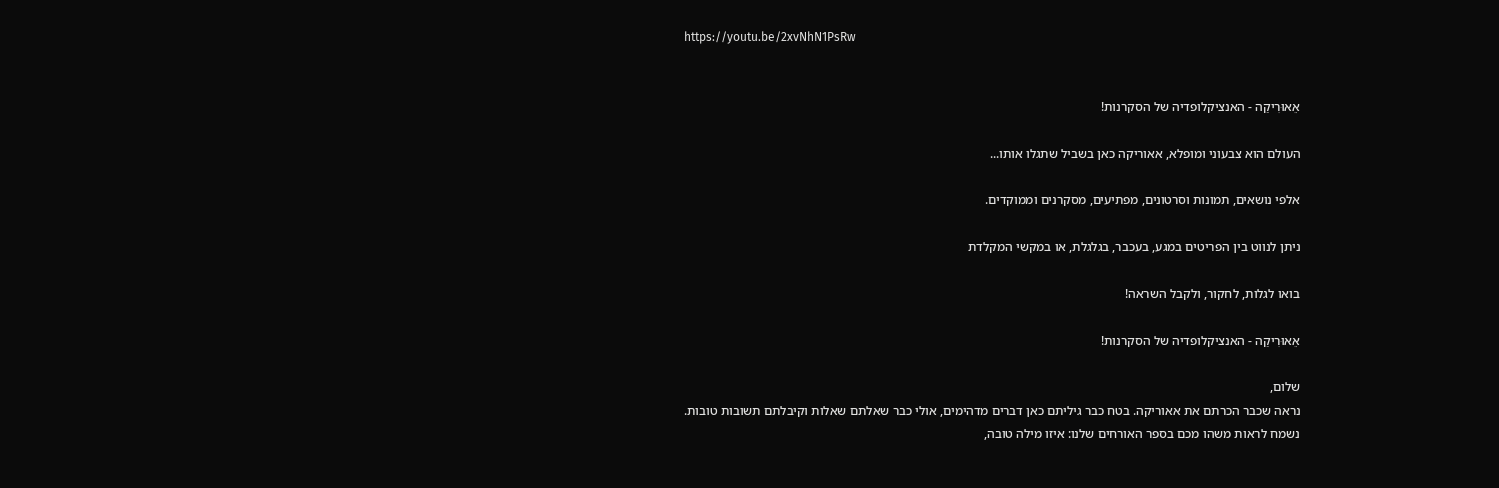https://youtu.be/2xvNhN1PsRw


אֵאוּרִיקַה - האנציקלופדיה של הסקרנות!

העולם הוא צבעוני ומופלא, אאוריקה כאן בשביל שתגלו אותו...

אלפי נושאים, תמונות וסרטונים, מפתיעים, מסקרנים וממוקדים.

ניתן לנווט בין הפריטים במגע, בעכבר, בגלגלת, או במקשי המקלדת

בואו לגלות, לחקור, ולקבל השראה!

אֵאוּרִיקַה - האנציקלופדיה של הסקרנות!

שלום,
נראה שכבר הכרתם את אאוריקה. בטח כבר גיליתם כאן דברים מדהימים, אולי כבר שאלתם שאלות וקיבלתם תשובות טובות.
נשמח לראות משהו מכם בספר האורחים שלנו: איזו מילה טובה,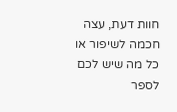חוות דעת, עצה חכמה לשיפור או כל מה שיש לכם לספר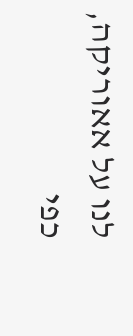לנו על אאוריקה, כפי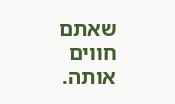שאתם חווים אותה.